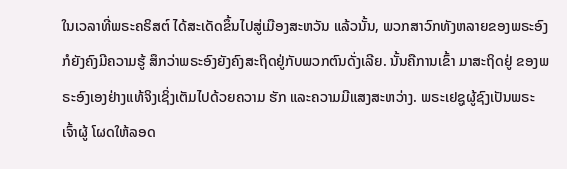ໃນເວລາທີ່ພຣະຄຣິສຕ໌ ໄດ້ສະເດັດຂຶ້ນໄປສູ່ເມືອງສະຫວັນ ແລ້ວນັ້ນ, ພວກສາວົກທັງຫລາຍຂອງພຣະອົງກໍຍັງຄົງມີຄວາມຮູ້ ສຶກວ່າພຣະອົງຍັງຄົງສະຖິດຢູ່ກັບພວກຕົນດັ່ງເລີຍ. ນັ້ນຄືການເຂົ້າ ມາສະຖິດຢູ່ ຂອງພຣະອົງເອງຢ່າງແທ້ຈິງເຊິ່ງເຕັມໄປດ້ວຍຄວາມ ຮັກ ແລະຄວາມມີແສງສະຫວ່າງ. ພຣະເຢຊູຜູ້ຊົງເປັນພຣະເຈົ້າຜູ້ ໂຜດໃຫ້ລອດ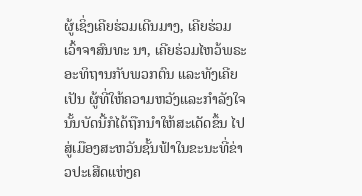ຜູ້ເຊິ່ງເຄີຍຮ່ວມເດີນມາງ, ເຄີຍຮ່ວມເວົ້າຈາສົນທະ ນາ, ເຄີຍຮ່ວມໄຫວ້ພຣະອະທິຖານກັບພວກຕົນ ແລະທັງເຄີຍເປັນ ຜູ້ທີ່ໃຫ້ຄວາມຫວັງແລະກຳລັງໃຈນັ້ນບັດນີ້ກໍໄດ້ຖືກນຳໃຫ້ສະເດັດຂຶ້ນ ໄປສູ່ເມືອງສະຫວັນຊັ້ນຟ້າໃນຂະນະທີ່ຂ່າວປະເສີດແຫ່ງຄ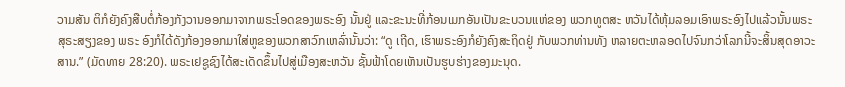ວາມສັນ ຕິກໍຍັງຄົງສືບຕໍ່ກ້ອງກັງວານອອກມາຈາກພຣະໂອດຂອງພຣະອົງ ນັ້ນຢູ່ ແລະຂະນະທີ່ກ້ອນເມກອັນເປັນຂະບວນແຫ່ຂອງ ພວກທູຕສະ ຫວັນໄດ້ຫຸ້ມລອມເອົາພຣະອົງໄປແລ້ວນັ້ນພຣະສຸຣະສຽງຂອງ ພຣະ ອົງກໍໄດ້ດັງກ້ອງອອກມາໃສ່ຫູຂອງພວກສາວົກເຫລົ່ານັ້ນວ່າ: “ດູ ເຖີດ, ເຮົາພຣະອົງກໍຍັງຄົງສະຖິດຢູ່ ກັບພວກທ່ານທັງ ຫລາຍຕະຫລອດໄປຈົນກວ່າໂລກນີ້ຈະສິ້ນສຸດອາວະສານ.” (ມັດທາຍ 28:20). ພຣະເຢຊູຊົງໄດ້ສະເດັດຂຶ້ນໄປສູ່ເມືອງສະຫວັນ ຊັ້ນຟ້າໂດຍເຫັນເປັນຮູບຮ່າງຂອງມະນຸດ.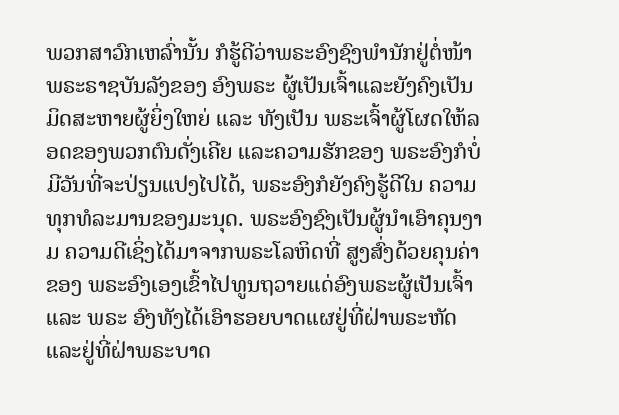ພວກສາວົກເຫລົ່ານັ້ນ ກໍຮູ້ດີວ່າພຣະອົງຊົງພຳນັກຢູ່ຕໍ່ໜ້າພຣະຣາຊບັນລັງຂອງ ອົງພຣະ ຜູ້ເປັນເຈົ້າແລະຍັງຄົງເປັນມິດສະຫາຍຜູ້ຍິ່ງໃຫຍ່ ແລະ ທັງເປັນ ພຣະເຈົ້າຜູ້ໂຜດໃຫ້ລອດຂອງພວກຕົນດັ່ງເຄີຍ ແລະຄວາມຮັກຂອງ ພຣະອົງກໍບໍ່ມີວັນທີ່ຈະປ່ຽນແປງໄປໄດ້, ພຣະອົງກໍຍັງຄົງຮູ້ດີໃນ ຄວາມທຸກທໍລະມານຂອງມະນຸດ. ພຣະອົງຊົງເປັນຜູ້ນຳເອົາຄຸນງາມ ຄວາມດີເຊິ່ງໄດ້ມາຈາກພຣະໂລຫິດທີ່ ສູງສົ່ງດ້ວຍຄຸນຄ່າຂອງ ພຣະອົງເອງເຂົ້າໄປທູນຖວາຍແດ່ອົງພຣະຜູ້ເປັນເຈົ້າ ແລະ ພຣະ ອົງທັງໄດ້ເອົາຮອຍບາດແຜຢູ່ທີ່ຝ່າພຣະຫັດແລະຢູ່ທີ່ຝ່າພຣະບາດ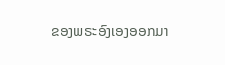ຂອງພຣະອົງເອງອອກມາ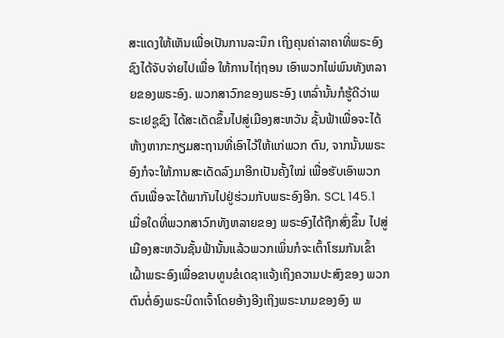ສະແດງໃຫ້ເຫັນເພື່ອເປັນການລະນຶກ ເຖິງຄຸນຄ່າລາຄາທີ່ພຣະອົງຊົງໄດ້ຈັບຈ່າຍໄປເພື່ອ ໃຫ້ການໄຖ່ຖອນ ເອົາພວກໄພ່ພົນທັງຫລາຍຂອງພຣະອົງ. ພວກສາວົກຂອງພຣະອົງ ເຫລົ່ານັ້ນກໍຮູ້ດີວ່າພຣະເຢຊູຊົງ ໄດ້ສະເດັດຂຶ້ນໄປສູ່ເມືອງສະຫວັນ ຊັ້ນຟ້າເພື່ອຈະໄດ້ຫ້າງຫາກະກຽມສະຖານທີ່ເອົາໄວ້ໃຫ້ແກ່ພວກ ຕົນ, ຈາກນັ້ນພຣະອົງກໍຈະໃຫ້ການສະເດັດລົງມາອີກເປັນຄັ້ງໃໝ່ ເພື່ອຮັບເອົາພວກຕົນເພື່ອຈະໄດ້ພາກັນໄປຢູ່ຮ່ວມກັບພຣະອົງອີກ. SCL 145.1
ເມື່ອໃດທີ່ພວກສາວົກທັງຫລາຍຂອງ ພຣະອົງໄດ້ຖືກສົ່ງຂຶ້ນ ໄປສູ່ເມືອງສະຫວັນຊັ້ນຟ້ານັ້ນແລ້ວພວກເພິ່ນກໍຈະເຕົ້າໂຮມກັນເຂົ້າ ເຝົ້າພຣະອົງເພື່ອຂາບທູນຂໍເດຊາແຈ້ງເຖິງຄວາມປະສົງຂອງ ພວກຕົນຕໍ່ອົງພຣະບິດາເຈົ້າໂດຍອ້າງອີງເຖິງພຣະນາມຂອງອົງ ພ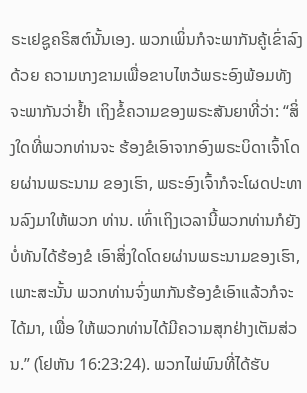ຣະເຢຊູຄຣິສຕ໌ນັ້ນເອງ. ພວກເພິ່ນກໍຈະພາກັນຄູ້ເຂົ່າລົງດ້ວຍ ຄວາມເກງຂາມເພື່ອຂາບໄຫວ້ພຣະອົງພ້ອມທັງຈະພາກັນວ່າຢ້ຳ ເຖິງຂໍ້ຄວາມຂອງພຣະສັນຍາທີ່ວ່າ: “ສິ່ງໃດທີ່ພວກທ່ານຈະ ຮ້ອງຂໍເອົາຈາກອົງພຣະບິດາເຈົ້າໂດຍຜ່ານພຣະນາມ ຂອງເຮົາ, ພຣະອົງເຈົ້າກໍຈະໂຜດປະທານລົງມາໃຫ້ພວກ ທ່ານ. ເທົ່າເຖິງເວລານີ້ພວກທ່ານກໍຍັງບໍ່ທັນໄດ້ຮ້ອງຂໍ ເອົາສິ່ງໃດໂດຍຜ່ານພຣະນາມຂອງເຮົາ, ເພາະສະນັ້ນ ພວກທ່ານຈົ່ງພາກັນຮ້ອງຂໍເອົາແລ້ວກໍຈະໄດ້ມາ, ເພື່ອ ໃຫ້ພວກທ່ານໄດ້ມີຄວາມສຸກຢ່າງເຕັມສ່ວນ.” (ໂຢຫັນ 16:23:24). ພວກໄພ່ພົນທີ່ໄດ້ຮັບ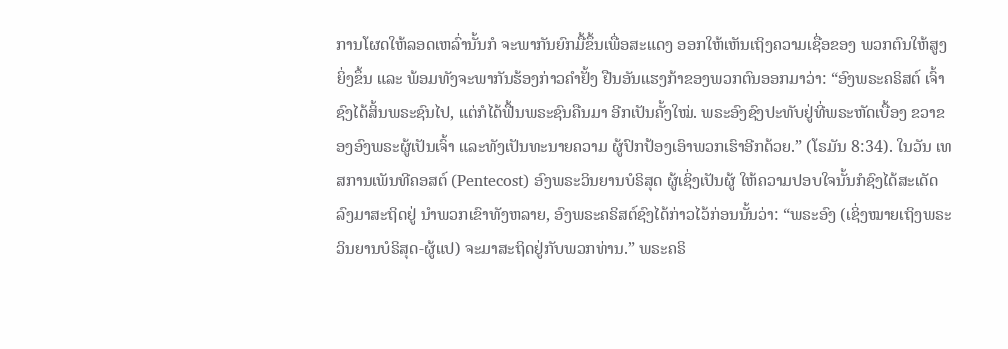ການໂຜດໃຫ້ລອດເຫລົ່ານັ້ນກໍ ຈະພາກັນຍົກມື້ຂຶ້ນເພື່ອສະແດງ ອອກໃຫ້ເຫັນເຖິງຄວາມເຊື່ອຂອງ ພວກຕົນໃຫ້ສູງຍິ່ງຂຶ້ນ ແລະ ພ້ອມທັງຈະພາກັນຮ້ອງກ່າວຄຳຢັ້ງ ຢືນອັນແຮງກ້າຂອງພວກຕົນອອກມາວ່າ: “ອົງພຣະຄຣິສຕ໌ ເຈົ້າຊົງໄດ້ສິ້ນພຣະຊົນໄປ, ແຕ່ກໍໄດ້ຟື້ນພຣະຊົນຄືນມາ ອີກເປັນຄັ້ງໃໝ່. ພຣະອົງຊົງປະທັບຢູ່ທີ່ພຣະຫັດເບື້ອງ ຂວາຂອງອົງພຣະຜູ້ເປັນເຈົ້າ ແລະທັງເປັນທະນາຍຄວາມ ຜູ້ປົກປ້ອງເອົາພວກເຮົາອີກດ້ວຍ.” (ໂຣມັນ 8:34). ໃນວັນ ເທສການເພັນທີຄອສຕ໌ (Pentecost) ອົງພຣະວິນຍານບໍຣິສຸດ ຜູ້ເຊິ່ງເປັນຜູ້ ໃຫ້ຄວາມປອບໃຈນັ້ນກໍຊົງໄດ້ສະເດັດລົງມາສະຖິດຢູ່ ນຳພວກເຂົາທັງຫລາຍ, ອົງພຣະຄຣິສຕ໌ຊົງໄດ້ກ່າວໄວ້ກ່ອນນັ້ນວ່າ: “ພຣະອົງ (ເຊິ່ງໝາຍເຖິງພຣະວິນຍານບໍຣິສຸດ-ຜູ້ແປ) ຈະມາສະຖິດຢູ່ກັບພວກທ່ານ.” ພຣະຄຣິ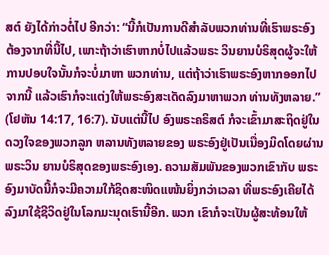ສຕ໌ ຍັງໄດ້ກ່າວຕໍ່ໄປ ອີກວ່າ: “ນີ້ກໍເປັນການດີສຳລັບພວກທ່ານທີ່ເຮົາພຣະອົງ ຕ້ອງຈາກທີ່ນີ້ໄປ, ເພາະຖ້າວ່າເຮົາຫາກບໍ່ໄປແລ້ວພຣະ ວິນຍານບໍຣິສຸດຜູ້ຈະໃຫ້ການປອບໃຈນັ້ນກໍຈະບໍ່ມາຫາ ພວກທ່ານ, ແຕ່ຖ້າວ່າເຮົາພຣະອົງຫາກອອກໄປຈາກນີ້ ແລ້ວເຮົາກໍຈະແຕ່ງໃຫ້ພຣະອົງສະເດັດລົງມາຫາພວກ ທ່ານທັງຫລາຍ.” (ໂຢຫັນ 14:17, 16:7). ນັບແຕ່ນີ້ໄປ ອົງພຣະຄຣິສຕ໌ ກໍຈະເຂົ້າມາສະຖິດຢູ່ໃນດວງໃຈຂອງພວກລູກ ຫລານທັງຫລາຍຂອງ ພຣະອົງຢູ່ເປັນເນື່ອງມິດໂດຍຜ່ານພຣະວິນ ຍານບໍຣິສຸດຂອງພຣະອົງເອງ. ຄວາມສັມພັນຂອງພວກເຂົາກັບ ພຣະອົງມາບັດນີ້ກໍຈະມີຄວາມໃກ້ຊິດສະໜິດແໜ້ນຍິ່ງກວ່າເວລາ ທີ່ພຣະອົງເຄີຍໄດ້ລົງມາໃຊ້ຊີວິດຢູ່ໃນໂລກມະນຸດເຮົານີ້ອີກ. ພວກ ເຂົາກໍຈະເປັນຜູ້ສະທ້ອນໃຫ້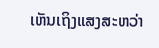ເຫັນເຖິງແສງສະຫວ່າ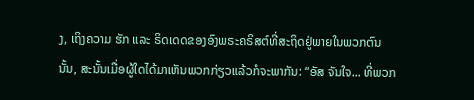ງ, ເຖິງຄວາມ ຮັກ ແລະ ຣິດເດດຂອງອົງພຣະຄຣິສຕ໌ທີ່ສະຖິດຢູ່ພາຍໃນພວກຕົນ ນັ້ນ, ສະນັ້ນເມື່ອຜູ້ໃດໄດ້ມາເຫັນພວກກ່ຽວແລ້ວກໍຈະພາກັນ: “ອັສ ຈັນໃຈ... ທີ່ພວກ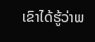ເຂົາໄດ້ຮູ້ວ່າພ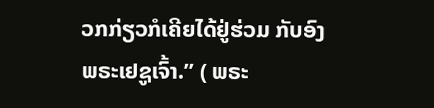ວກກ່ຽວກໍເຄີຍໄດ້ຢູ່ຮ່ວມ ກັບອົງພຣະເຢຊູເຈົ້າ.” ( ພຣະ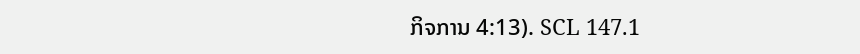ກິຈການ 4:13). SCL 147.1